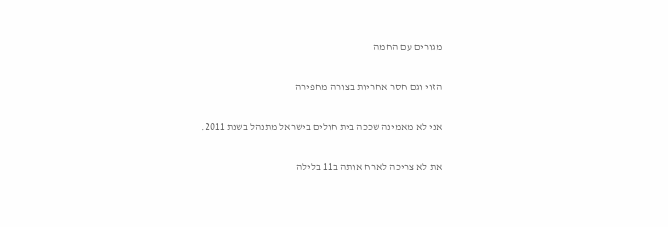מגורים עם החמה

הזוי וגם חסר אחריות בצורה מחפירה

אני לא מאמינה שככה בית חולים בישראל מתנהל בשנת 2011.

את לא צריכה לארח אותה ב11 בלילה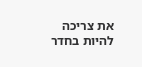את צריכה להיות בחדר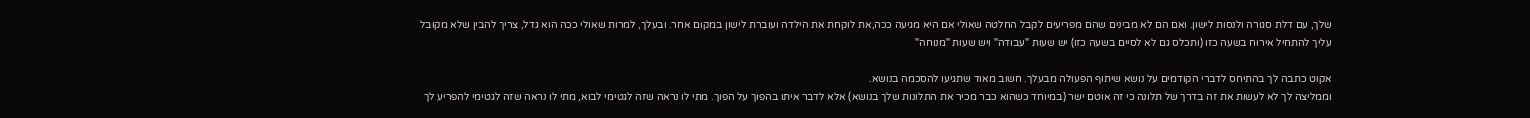שלך, עם דלת סגורה ולנסות לישון. ואם הם לא מבינים שהם מפריעים לקבל החלטה שאולי אם היא מגיעה ככה,את לוקחת את הילדה ועוברת לישון במקום אחר. ובעלך, למרות שאולי ככה הוא גדל, צריך להבין שלא מקובל עליך להתחיל אירוח בשעה כזו (ותכלס גם לא לסיים בשעה כזו) יש שעות "עבודה" ויש שעות "מנוחה"

אקוט כתבה לך בהתיחס לדברי הקודמים על נושא שיתוף הפעולה מבעלך. חשוב מאוד שתגיעו להסכמה בנושא.
וממליצה לך לא לעשות את זה בדרך של תלונה כי זה אוטם ישר (במיוחד כשהוא כבר מכיר את התלונות שלך בנושא) אלא לדבר איתו בהפוך על הפוך. מתי לו נראה שזה לגטימי לבוא, מתי לו נראה שזה לגטימי להפריע לך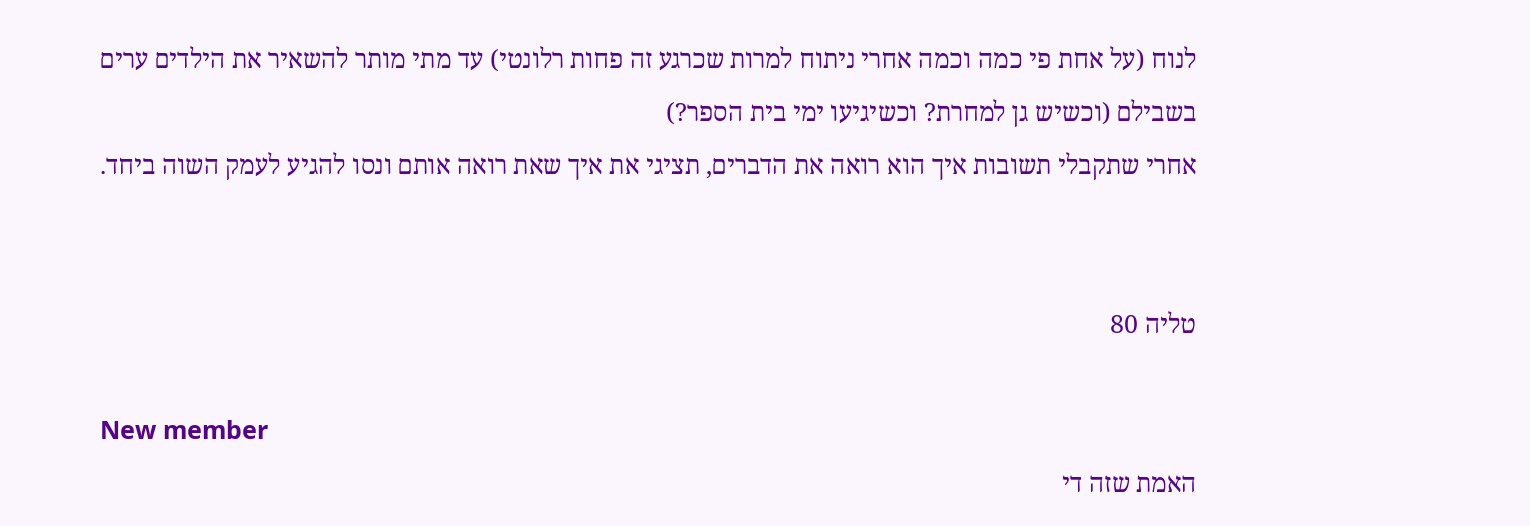לנוח (על אחת פי כמה וכמה אחרי ניתוח למרות שכרגע זה פחות רלונטי) עד מתי מותר להשאיר את הילדים ערים בשבילם (וכשיש גן למחרת? וכשיגיעו ימי בית הספר?)
אחרי שתקבלי תשובות איך הוא רואה את הדברים, תציגי את איך שאת רואה אותם ונסו להגיע לעמק השוה ביחד.


טליה 80

New member
האמת שזה די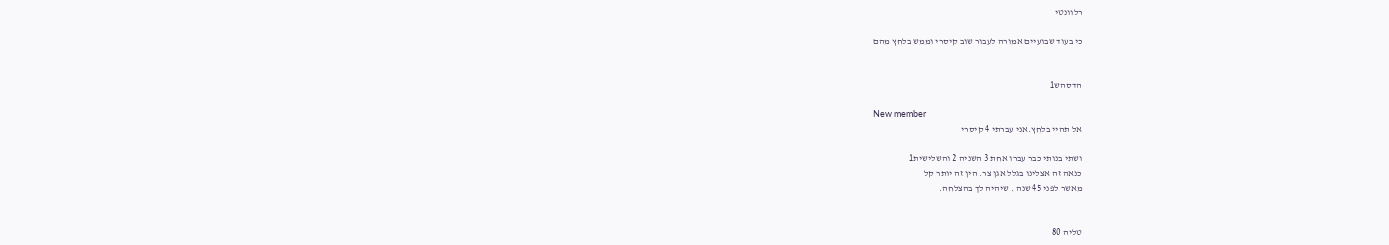רלוונטי

כי בעוד שבועיים אמורה לעבור שוב קיסרי וממש בלחץ מהם


הדסהש1

New member
אל תהיי בלחץ.אני עברתי 4 קיסרי

ושתי בנותי כבר עברו אחת 3 השניה 2 והשלישית1
כנאה זה אצלינו בגלל אגן צר. הין זה יותר קל
מאשר לפני 45 שנה . שיהיה לך בהצלחה.


טליה 80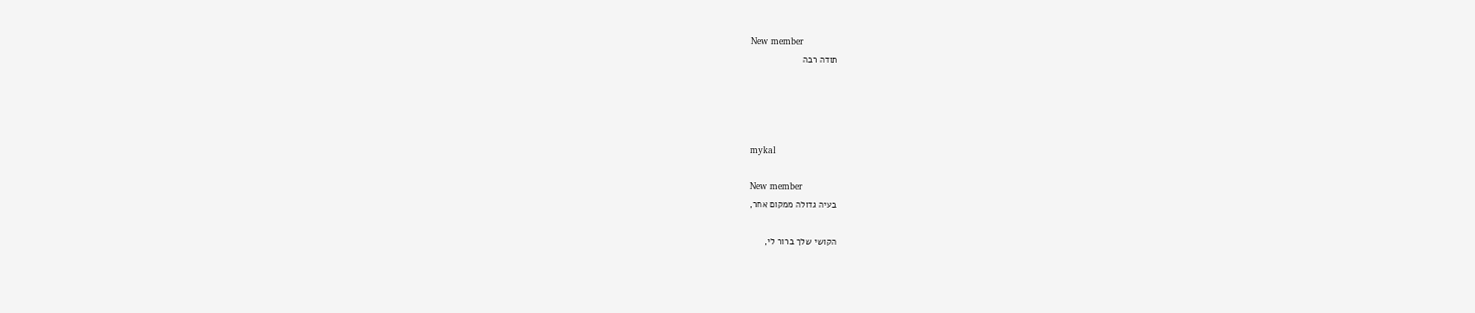New member
תודה רבה




mykal

New member
בעיה גדולה ממקום אחר,

הקושי שלך ברור לי,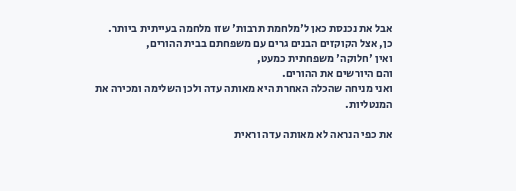אבל את נכנסת כאן ל'מלחמת תרבות' שזו מלחמה בעייתית ביותר.
כן, אצל הקוקזים הבנים גרים עם משפחתם בבית ההורים,
ואין 'חלוקה' משפחתית כמעט,
והם היורשים את ההורים.
ואני מניחה שהכלה האחרת היא מאותה עדה ולכן השלימה ומכירה את המנטליות.

את כפי הנראה לא מאותה עדה וראית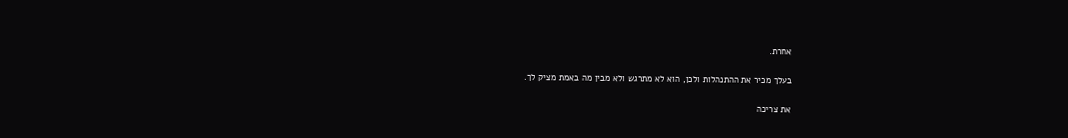אחרת.

בעלך מכיר את ההתנהלות ולכן, הוא לא מתרגש ולא מבין מה באמת מציק לך.

את צריכה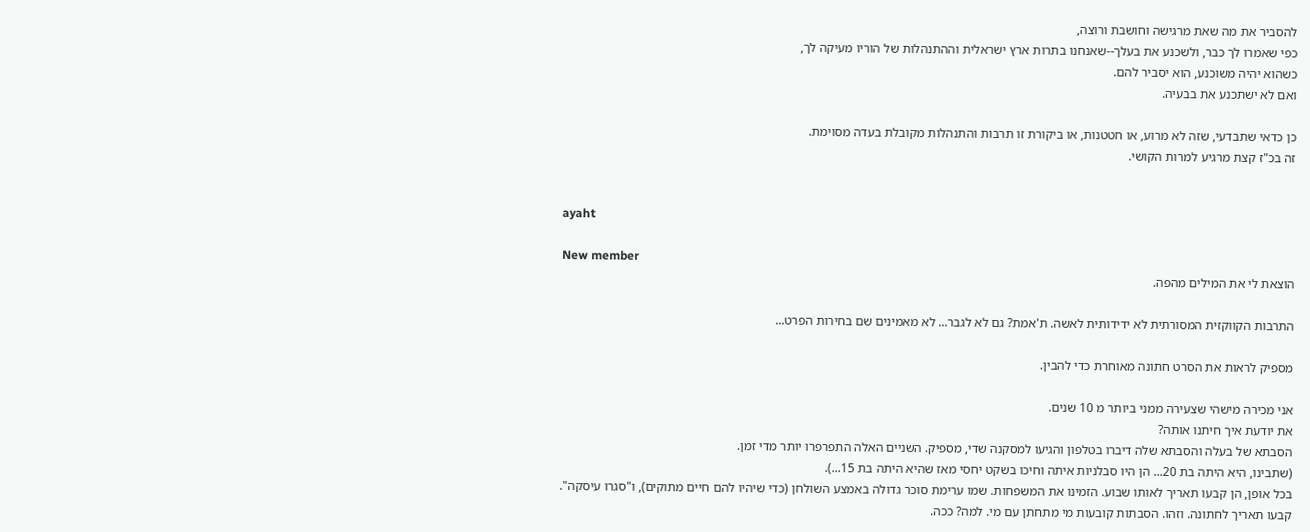להסביר את מה שאת מרגישה וחושבת ורוצה,
כפי שאמרו לך כבר, ולשכנע את בעלך--שאנחנו בתרות ארץ ישראלית וההתנהלות של הוריו מעיקה לך,
כשהוא יהיה משוכנע, הוא יסביר להם.
ואם לא ישתכנע את בבעיה.

כן כדאי שתבדעי, שזה לא מרוע, או חטטנות, או ביקורת זו תרבות והתנהלות מקובלת בעדה מסוימת.
זה בכ"ז קצת מרגיע למרות הקושי.


ayaht

New member
הוצאת לי את המילים מהפה.

התרבות הקווקזית המסורתית לא ידידותית לאשה. ת'אמת? גם לא לגבר... לא מאמינים שם בחירות הפרט...

מספיק לראות את הסרט חתונה מאוחרת כדי להבין.

אני מכירה מישהי שצעירה ממני ביותר מ 10 שנים.
את יודעת איך חיתנו אותה?
הסבתא של בעלה והסבתא שלה דיברו בטלפון והגיעו למסקנה שדי, מספיק. השניים האלה התפרפרו יותר מדי זמן.
(שתבינו, היא היתה בת 20... הן היו סבלניות איתה וחיכו בשקט יחסי מאז שהיא היתה בת 15...).
בכל אופן, הן קבעו תאריך לאותו שבוע. הזמינו את המשפחות. שמו ערימת סוכר גדולה באמצע השולחן (כדי שיהיו להם חיים מתוקים), ו"סגרו עיסקה".
קבעו תאריך לחתונה. וזהו. הסבתות קובעות מי מתחתן עם מי. למה? ככה.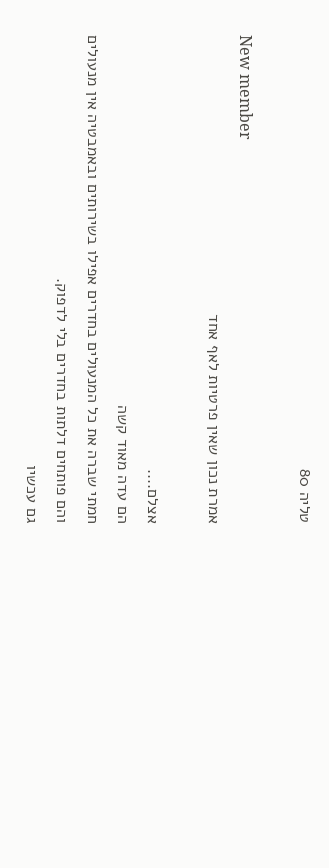טליה 80

New member
אמרת נכון שאין פרטיות לאף אחד

אצלם....
הם עדה מאוד קשה
חמתי שברה את כל המנעולים בחדרים אפילו בשירותים ובאמבטיה אין מנעולים
והם פותחים דלתות בחדרים בלי לדפוק.
גם עכשיו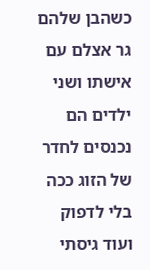כשהבן שלהם גר אצלם עם אישתו ושני ילדים הם נכנסים לחדר של הזוג ככה בלי לדפוק ועוד גיסתי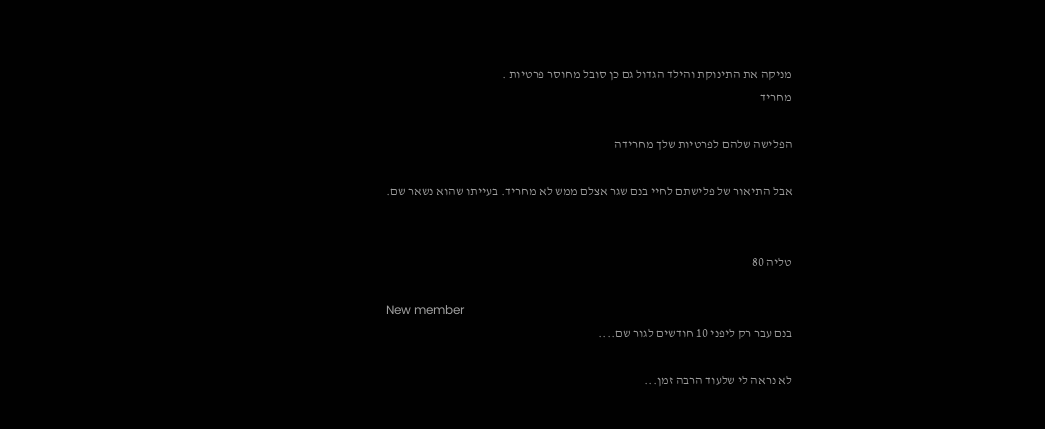מניקה את התינוקת והילד הגדול גם כן סובל מחוסר פרטיות .
מחריד

הפלישה שלהם לפרטיות שלך מחרידה

אבל התיאור של פלישתם לחיי בנם שגר אצלם ממש לא מחריד. בעייתו שהוא נשאר שם.


טליה 80

New member
בנם עבר רק ליפני 10 חודשים לגור שם....

לא נראה לי שלעוד הרבה זמן...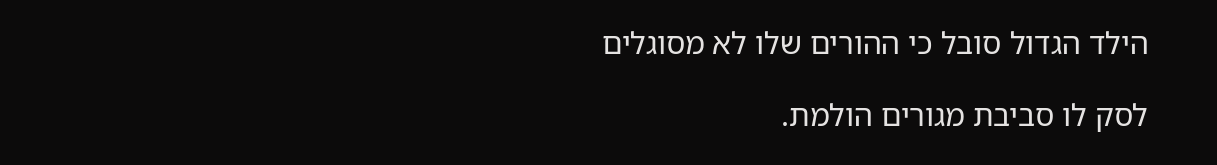הילד הגדול סובל כי ההורים שלו לא מסוגלים

לסק לו סביבת מגורים הולמת.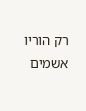רק הוריו אשמים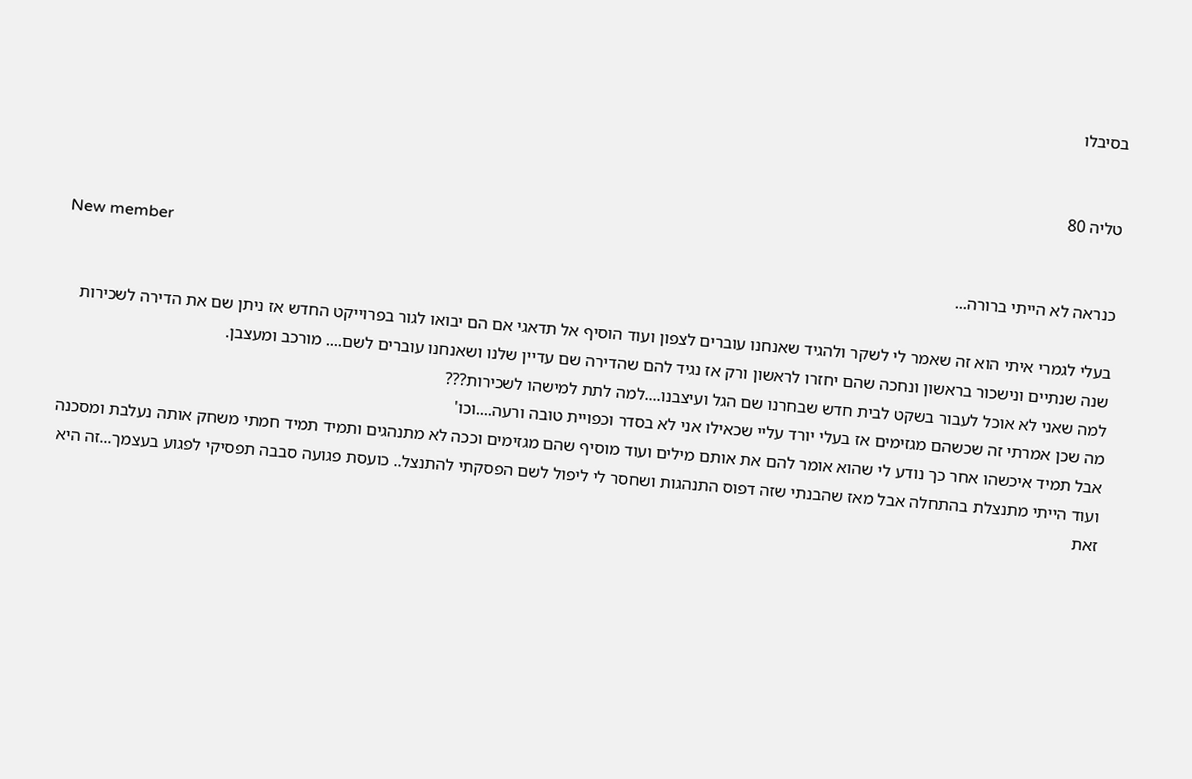בסיבלו


טליה 80

New member
כנראה לא הייתי ברורה...

בעלי לגמרי איתי הוא זה שאמר לי לשקר ולהגיד שאנחנו עוברים לצפון ועוד הוסיף אל תדאגי אם הם יבואו לגור בפרוייקט החדש אז ניתן שם את הדירה לשכירות שנה שנתיים ונישכור בראשון ונחכה שהם יחזרו לראשון ורק אז נגיד להם שהדירה שם עדיין שלנו ושאנחנו עוברים לשם.... מורכב ומעצבן.
למה שאני לא אוכל לעבור בשקט לבית חדש שבחרנו שם הגל ועיצבנו....למה לתת למישהו לשכירות???
מה שכן אמרתי זה שכשהם מגזימים אז בעלי יורד עליי שכאילו אני לא בסדר וכפויית טובה ורעה....וכו'
אבל תמיד איכשהו אחר כך נודע לי שהוא אומר להם את אותם מילים ועוד מוסיף שהם מגזימים וככה לא מתנהגים ותמיד תמיד חמתי משחק אותה נעלבת ומסכנה ועוד הייתי מתנצלת בהתחלה אבל מאז שהבנתי שזה דפוס התנהגות ושחסר לי ליפול לשם הפסקתי להתנצל.. כועסת פגועה סבבה תפסיקי לפגוע בעצמך...זה היא זאת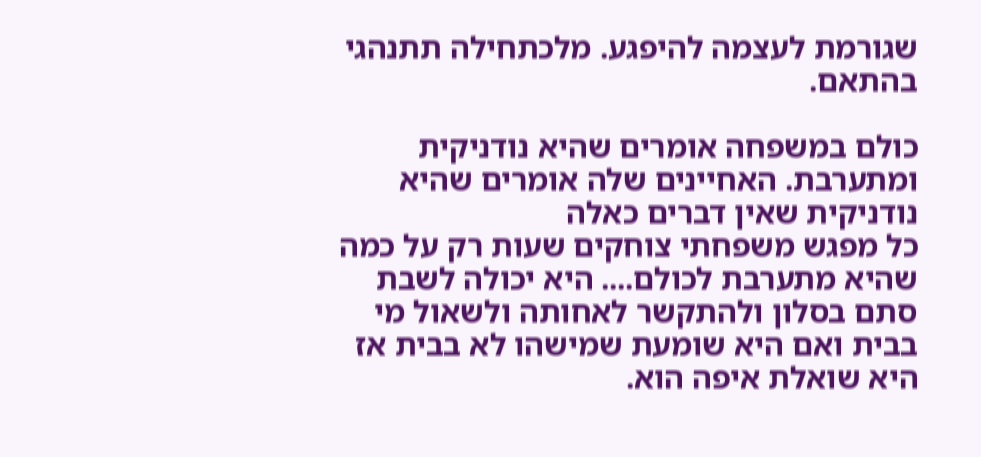שגורמת לעצמה להיפגע. מלכתחילה תתנהגי בהתאם.

כולם במשפחה אומרים שהיא נודניקית ומתערבת. האחיינים שלה אומרים שהיא נודניקית שאין דברים כאלה
כל מפגש משפחתי צוחקים שעות רק על כמה שהיא מתערבת לכולם.... היא יכולה לשבת סתם בסלון ולהתקשר לאחותה ולשאול מי בבית ואם היא שומעת שמישהו לא בבית אז היא שואלת איפה הוא.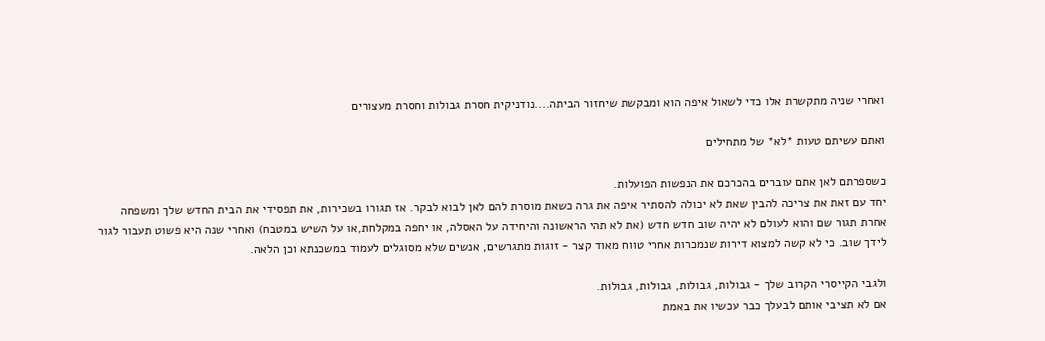ואחרי שניה מתקשרת אלו כדי לשאול איפה הוא ומבקשת שיחזור הביתה....נודניקית חסרת גבולות וחסרת מעצורים

ואתם עשיתם טעות *לא* של מתחילים

כשספרתם לאן אתם עוברים בהכרכם את הנפשות הפועלות.
יחד עם זאת את צריכה להבין שאת לא יכולה להסתיר איפה את גרה כשאת מוסרת להם לאן לבוא לבקר. אז תגורו בשכירות, את תפסידי את הבית החדש שלך ומשפחה אחרת תגור שם והוא לעולם לא יהיה שוב חדש חדש (את לא תהי הראשונה והיחידה על האסלה, או יחפה במקלחת,או על השיש במטבח) ואחרי שנה היא פשוט תעבור לגור לידך שוב. כי לא קשה למצוא דירות שנמכרות אחרי טווח מאוד קצר - זוגות מתגרשים, אנשים שלא מסוגלים לעמוד במשכנתא וכן הלאה.

ולגבי הקייסרי הקרוב שלך - גבולות, גבולות, גבולות, גבולות.
אם לא תציבי אותם לבעלך כבר עכשיו את באמת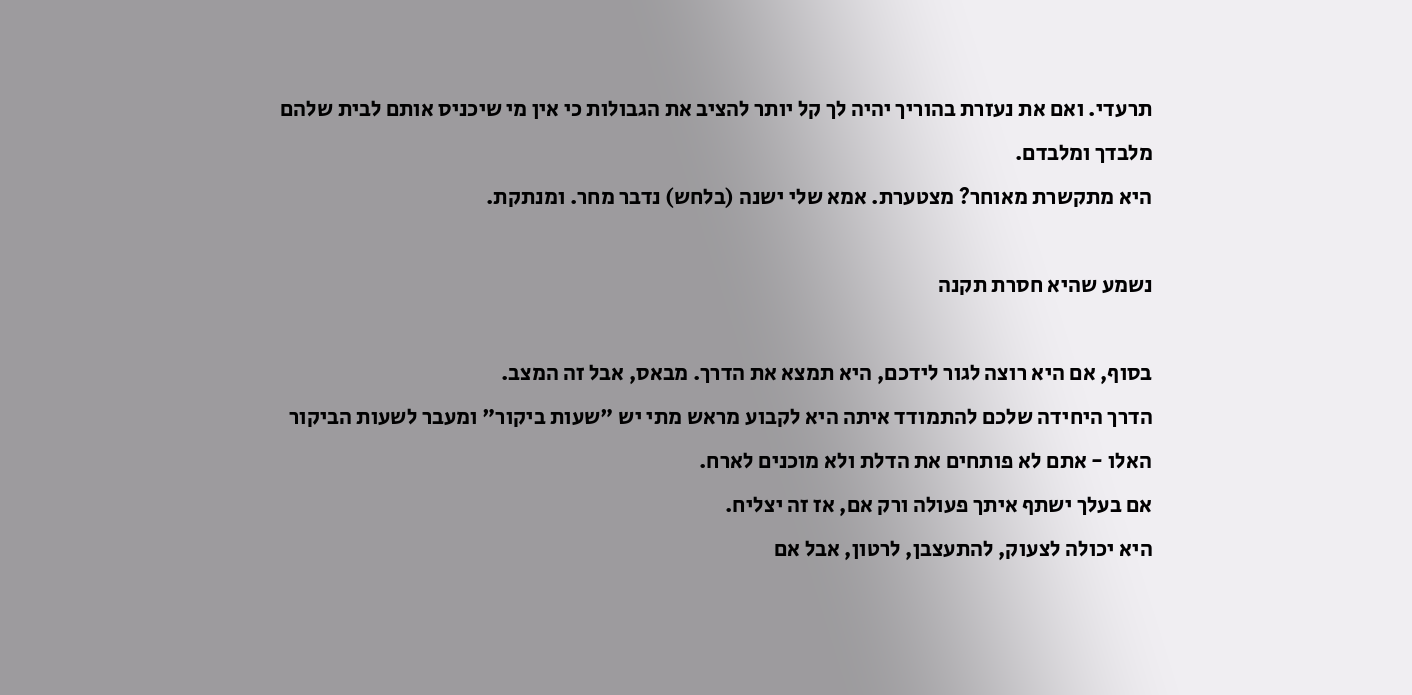תרעדי. ואם את נעזרת בהוריך יהיה לך קל יותר להציב את הגבולות כי אין מי שיכניס אותם לבית שלהם מלבדך ומלבדם.
היא מתקשרת מאוחר? מצטערת. אמא שלי ישנה (בלחש) נדבר מחר. ומנתקת.

נשמע שהיא חסרת תקנה

בסוף, אם היא רוצה לגור לידכם, היא תמצא את הדרך. מבאס, אבל זה המצב.
הדרך היחידה שלכם להתמודד איתה היא לקבוע מראש מתי יש "שעות ביקור" ומעבר לשעות הביקור האלו - אתם לא פותחים את הדלת ולא מוכנים לארח.
אם בעלך ישתף איתך פעולה ורק אם, אז זה יצליח.
היא יכולה לצעוק, להתעצבן, לרטון, אבל אם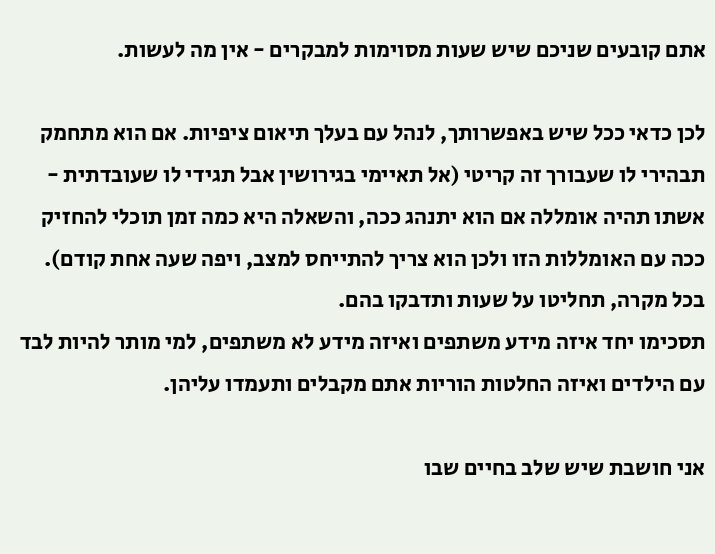אתם קובעים שניכם שיש שעות מסוימות למבקרים - אין מה לעשות.

לכן כדאי ככל שיש באפשרותך, לנהל עם בעלך תיאום ציפיות. אם הוא מתחמק תבהירי לו שעבורך זה קריטי (אל תאיימי בגירושין אבל תגידי לו שעובדתית - אשתו תהיה אומללה אם הוא יתנהג ככה, והשאלה היא כמה זמן תוכלי להחזיק ככה עם האומללות הזו ולכן הוא צריך להתייחס למצב, ויפה שעה אחת קודם). בכל מקרה, תחליטו על שעות ותדבקו בהם.
תסכימו יחד איזה מידע משתפים ואיזה מידע לא משתפים, למי מותר להיות לבד עם הילדים ואיזה החלטות הוריות אתם מקבלים ותעמדו עליהן.

אני חושבת שיש שלב בחיים שבו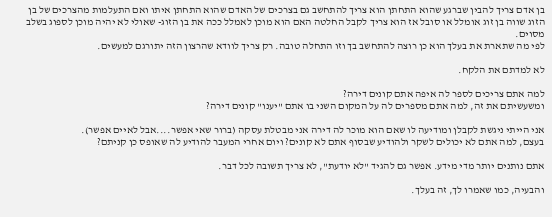בן אדם צריך להבין שברגע שהוא התחתן הוא צריך להתחשב גם בצרכים של האדם שהוא התחתן איתו ואם התעלמות מהצרכים של בן הזוג שווה בן זוג אומלל או סובל אז הוא צריך לקבל החלטה האם הוא מוכן לאמלל ככה את בן הזוג- שאולי לא יהיה מוכן לספוג בשלב מסוים.
לפי מה שתארת את בעלך הוא כן רוצה להתחשב בך וזו התחלה טובה. רק צריך לוודא שהרצון הזה יתורגם למעשים.

לא למדתם את הלקח.

למה אתם צריכים לספר לה איפה אתם קונים דירה?
ומשעשיתם את זה, למה אתם מספרים לה על המקום השני בו אתם "יענו" קונים דירה?

אני הייתי ניגשת לקבלן ומודיעה לו שאם הוא מוכר לה דירה אני מבטלת עסקה (ברור שאי אפשר....אבל לאיים אפשר).
בעצם, למה אתם לא יכולים לשקר ולהודיע שבסוף אתם לא קונים? ויום אחרי המעבר להודיע לה שאופס כן קניתם?

אתם נותנים יותר מדי מידע. אפשר גם להגיד "לא יודעת", לא צריך תשובה לכל דבר.

והבעיה, כמו שאמרו לך, זה בעלך.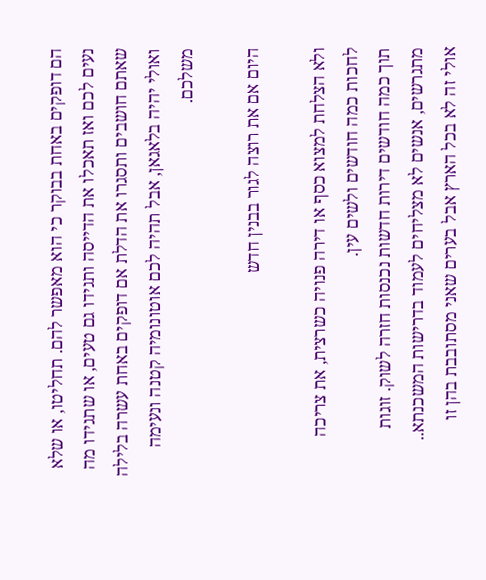הם דופקים באחת בבוקר כי הוא מאפשר להם. תחליטו, או שלא נעים לכם ואז תאכלו את הדייסה ותגידו גם טעים, או שתגידו מה שאתם חושבים ותסגרו את הדלת אם דופקים באחת עשרה בלילה ואולי יהיה בלאגאן, אבל תהיה לכם אוטונומיה קטנה ונעימה משלכם.

היום אם את רוצה לגור בבנין חדש

ולא הצלחת למצוא כסף או דירה פנויה כשרצית, את צריכה לחכות כמה חודשים ולשים עין.
תוך כמה חודשים דירות חדשות נכנסות חזרה לשוק. זוגות מתגרשים, אנשים לא מצליחים לעמוד בדרישות המשכנתא..
אולי זה לא בכל הארץ אבל בערים שאני מסתובבת בהן זו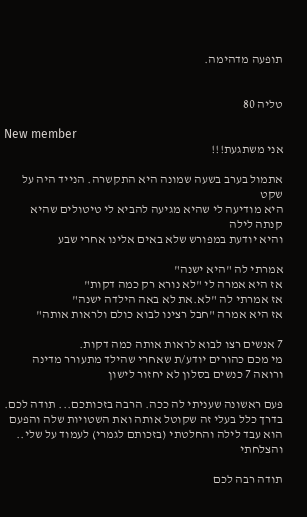תופעה מדהימה.


טליה 80

New member
אני משתגעת!!!

אתמול בערב בשעה שמונה היא התקשרה. הנייד היה על שקט
היא מודיעה לי שהיא מגיעה להביא לי טיטולים שהיא קנתה לילה
והיא יודעת במפורש שלא באים אלינו אחרי שבע

אמרתי לה "היא ישנה"
אז היא אמרה לי "לא נורא רק כמה דקות"
אז אמרתי לה "לא.את לא באה הילדה ישנה"
אז היא אמרה "חבל רצינו לבוא כולם ולראות אותה"

7 אנשים רצו לבוא לראות אותה כמה דקות.
מי מכם כהורים יודע/ת שאחרי שהילד מתעורר מדינה ורואה 7 כנשים בסלון לא יחזור לישון

פעם ראשונה שעניתי לה ככה. הרבה בזכותכם... תודה לכם.
בדרך כלל בעלי זה שקוטל אותה ואת השטויות שלה והפעם הוא עבד לילה והחלטתי (בזכותם לגמרי) לעמוד על שלי.. והצלחתי

תודה רבה לכם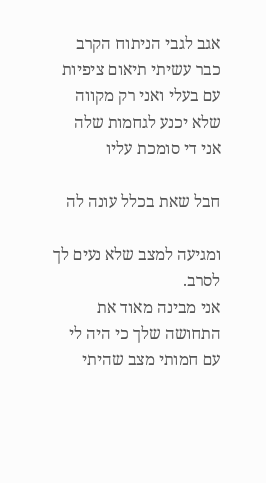אגב לגבי הניתוח הקרב כבר עשיתי תיאום ציפיות עם בעלי ואני רק מקווה שלא יכנע לגחמות שלה
אני די סומכת עליו

חבל שאת בכלל עונה לה

ומגיעה למצב שלא נעים לך לסרב.
אני מבינה מאוד את התחושה שלך כי היה לי עם חמותי מצב שהיתי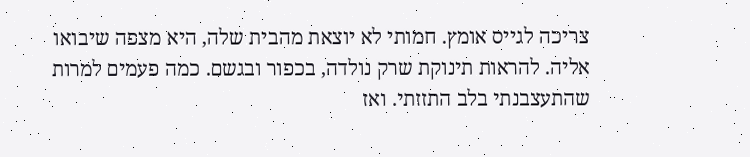צריכה לגייס אומץ. חמותי לא יוצאת מהבית שלה, היא מצפה שיבואו אליה. להראות תינוקת שרק נולדה, בכפור ובגשם. כמה פעמים למרות שהתעצבנתי בלב התזזתי. ואז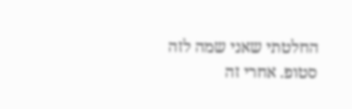החלטתי שאני שמה לזה סטופ. אחרי זה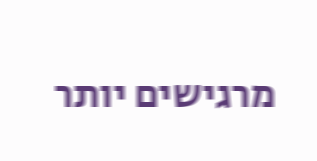מרגישים יותר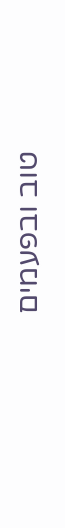טוב ובפעמים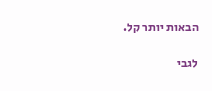הבאות יותר קל.

לגבי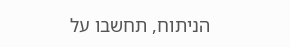הניתוח, תחשבו על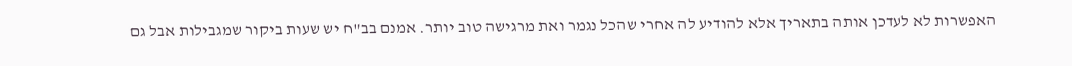האפשרות לא לעדכן אותה בתאריך אלא להודיע לה אחרי שהכל נגמר ואת מרגישה טוב יותר. אמנם בב"ח יש שעות ביקור שמגבילות אבל גם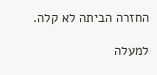החזרה הביתה לא קלה.

למעלה